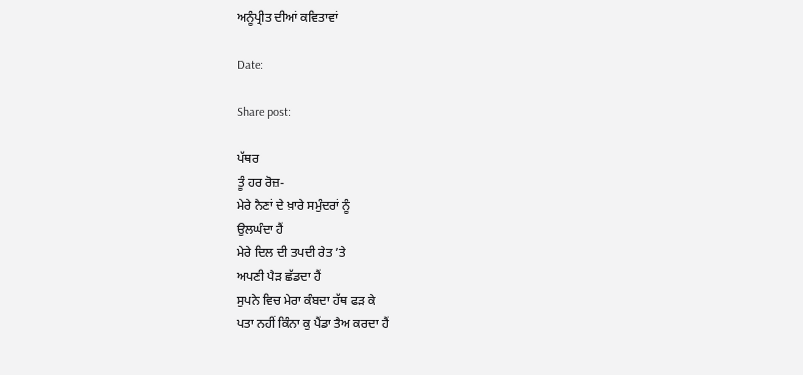ਅਨੂੰਪ੍ਰੀਤ ਦੀਆਂ ਕਵਿਤਾਵਾਂ

Date:

Share post:

ਪੱਥਰ
ਤੂੰ ਹਰ ਰੋਜ਼-
ਮੇਰੇ ਨੈਣਾਂ ਦੇ ਖ਼ਾਰੇ ਸਮੁੰਦਰਾਂ ਨੂੰ
ਉਲਘੰਦਾ ਹੈਂ
ਮੇਰੇ ਦਿਲ ਦੀ ਤਪਦੀ ਰੇਤ ’ਤੇ
ਅਪਣੀ ਪੈੜ ਛੱਡਦਾ ਹੈਂ
ਸੁਪਨੇ ਵਿਚ ਮੇਰਾ ਕੰਬਦਾ ਹੱਥ ਫੜ ਕੇ
ਪਤਾ ਨਹੀਂ ਕਿੰਨਾ ਕੁ ਪੈਂਡਾ ਤੈਅ ਕਰਦਾ ਹੈਂ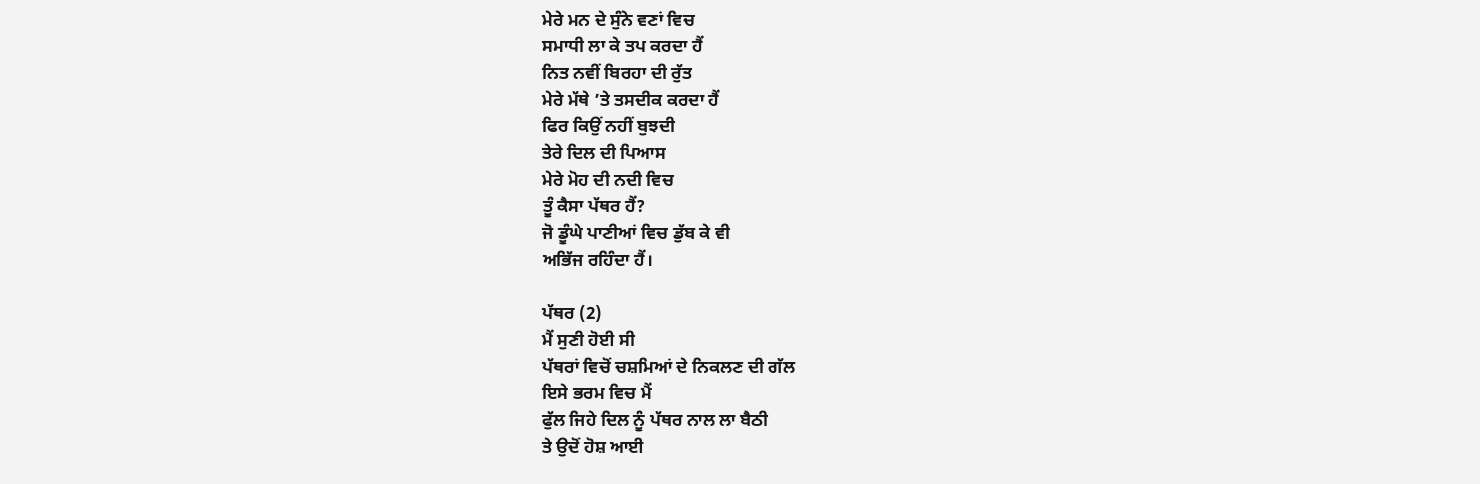ਮੇਰੇ ਮਨ ਦੇ ਸੁੰਨੇ ਵਣਾਂ ਵਿਚ
ਸਮਾਧੀ ਲਾ ਕੇ ਤਪ ਕਰਦਾ ਹੈਂ
ਨਿਤ ਨਵੀਂ ਬਿਰਹਾ ਦੀ ਰੁੱਤ
ਮੇਰੇ ਮੱਥੇ ’ਤੇ ਤਸਦੀਕ ਕਰਦਾ ਹੈਂ
ਫਿਰ ਕਿਉਂ ਨਹੀਂ ਬੁਝਦੀ
ਤੇਰੇ ਦਿਲ ਦੀ ਪਿਆਸ
ਮੇਰੇ ਮੋਹ ਦੀ ਨਦੀ ਵਿਚ
ਤੂੰ ਕੈਸਾ ਪੱਥਰ ਹੈਂ?
ਜੋ ਡੂੰਘੇ ਪਾਣੀਆਂ ਵਿਚ ਡੁੱਬ ਕੇ ਵੀ
ਅਭਿੱਜ ਰਹਿੰਦਾ ਹੈਂ।

ਪੱਥਰ (2)
ਮੈਂ ਸੁਣੀ ਹੋਈ ਸੀ
ਪੱਥਰਾਂ ਵਿਚੋਂ ਚਸ਼ਮਿਆਂ ਦੇ ਨਿਕਲਣ ਦੀ ਗੱਲ
ਇਸੇ ਭਰਮ ਵਿਚ ਮੈਂ
ਫੁੱਲ ਜਿਹੇ ਦਿਲ ਨੂੰ ਪੱਥਰ ਨਾਲ ਲਾ ਬੈਠੀ
ਤੇ ਉਦੋਂ ਹੋਸ਼ ਆਈ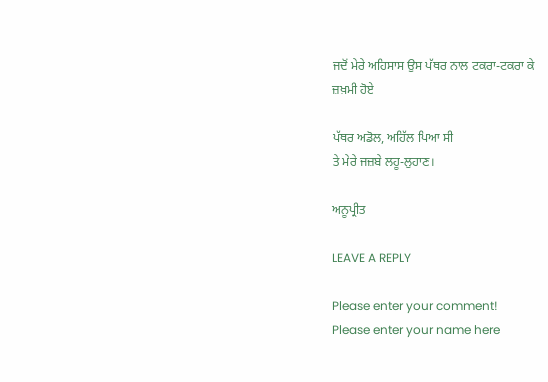ਜਦੋਂ ਮੇਰੇ ਅਹਿਸਾਸ ਉਸ ਪੱਥਰ ਨਾਲ ਟਕਰਾ-ਟਕਰਾ ਕੇ
ਜ਼ਖ਼ਮੀ ਹੋਏ

ਪੱਥਰ ਅਡੋਲ, ਅਹਿੱਲ ਪਿਆ ਸੀ
ਤੇ ਮੇਰੇ ਜਜ਼ਬੇ ਲਹੂ-ਲੁਹਾਣ।

ਅਨੂਪ੍ਰੀਤ

LEAVE A REPLY

Please enter your comment!
Please enter your name here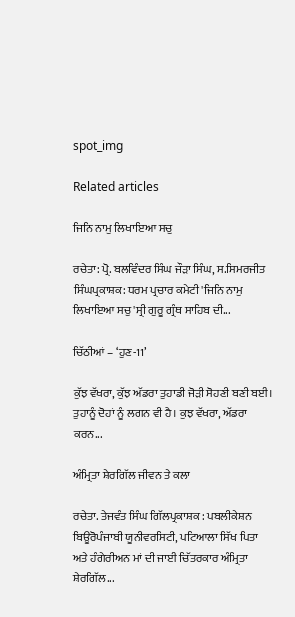spot_img

Related articles

ਜਿਨਿ ਨਾਮੁ ਲਿਖਾਇਆ ਸਚੁ

ਰਚੇਤਾ: ਪ੍ਰੋ. ਬਲਵਿੰਦਰ ਸਿੰਘ ਜੌੜਾ ਸਿੰਘ, ਸ.ਸਿਮਰਜੀਤ ਸਿੰਘਪ੍ਰਕਾਸ਼ਕ: ਧਰਮ ਪ੍ਰਚਾਰ ਕਮੇਟੀ 'ਜਿਨਿ ਨਾਮੁ ਲਿਖਾਇਆ ਸਚੁ'ਸ੍ਰੀ ਗੁਰੂ ਗ੍ਰੰਥ ਸਾਹਿਬ ਦੀ...

ਚਿੱਠੀਆਂ – ‘ਹੁਣ-11’

ਕੁੱਝ ਵੱਖਰਾ, ਕੁੱਝ ਅੱਡਰਾ ਤੁਹਾਡੀ ਜੋੜੀ ਸੋਹਣੀ ਬਣੀ ਬਈ। ਤੁਹਾਨੂੰ ਦੋਹਾਂ ਨੂੰ ਲਗਨ ਵੀ ਹੈ। ਕੁਝ ਵੱਖਰਾ, ਅੱਡਰਾ ਕਰਨ...

ਅੰਮ੍ਰਿਤਾ ਸ਼ੇਰਗਿੱਲ ਜੀਵਨ ਤੇ ਕਲਾ

ਰਚੇਤਾ. ਤੇਜਵੰਤ ਸਿੰਘ ਗਿੱਲਪ੍ਰਕਾਸ਼ਕ : ਪਬਲੀਕੇਸ਼ਨ ਬਿਊਰੋਪੰਜਾਬੀ ਯੂਨੀਵਰਸਿਟੀ, ਪਟਿਆਲਾ ਸਿੱਖ ਪਿਤਾ ਅਤੇ ਹੰਗੇਰੀਅਨ ਮਾਂ ਦੀ ਜਾਈ ਚਿੱਤਰਕਾਰ ਅੰਮ੍ਰਿਤਾ ਸ਼ੇਰਗਿੱਲ...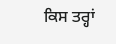ਕਿਸ ਤਰ੍ਹਾਂ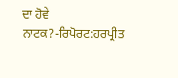ਦਾ ਹੋਵੇ ਨਾਟਕ?-ਰਿਪੋਰਟ:ਹਰਪ੍ਰੀਤ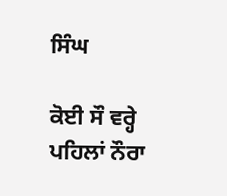ਸਿੰਘ

ਕੋਈ ਸੌ ਵਰ੍ਹੇ ਪਹਿਲਾਂ ਨੌਰਾ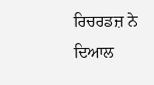ਰਿਚਰਡਜ਼ ਨੇ ਦਿਆਲ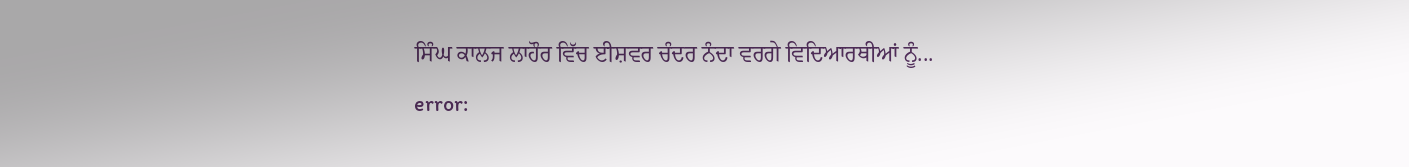ਸਿੰਘ ਕਾਲਜ ਲਾਹੌਰ ਵਿੱਚ ਈਸ਼ਵਰ ਚੰਦਰ ਨੰਦਾ ਵਰਗੇ ਵਿਦਿਆਰਥੀਆਂ ਨੂੰ...
error: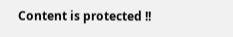Content is protected !!